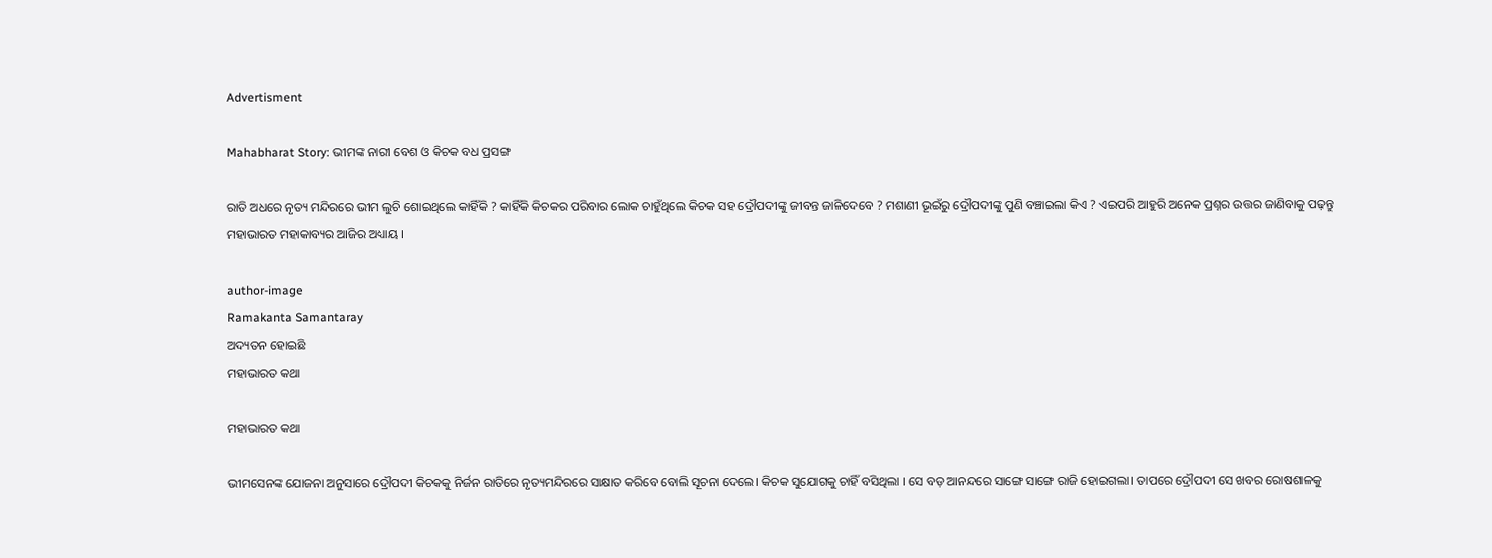Advertisment

Mahabharat Story: ଭୀମଙ୍କ ନାରୀ ବେଶ ଓ କିଚକ ବଧ ପ୍ରସଙ୍ଗ

ରାତି ଅଧରେ ନୃତ୍ୟ ମନ୍ଦିରରେ ଭୀମ ଲୁଚି ଶୋଇଥିଲେ କାହିଁକି ? କାହିଁକି କିଚକର ପରିବାର ଲୋକ ଚାହୁଁଥିଲେ କିଚକ ସହ ଦ୍ରୌପଦୀଙ୍କୁ ଜୀବନ୍ତ ଜାଳିଦେବେ ? ମଶାଣୀ ଭୂଇଁରୁ ଦ୍ରୌପଦୀଙ୍କୁ ପୁଣି ବଞ୍ଚାଇଲା କିଏ ? ଏଇପରି ଆହୁରି ଅନେକ ପ୍ରଶ୍ନର ଉତ୍ତର ଜାଣିବାକୁ ପଢ଼ନ୍ତୁ ମହାଭାରତ ମହାକାବ୍ୟର ଆଜିର ଅଧ୍ୟାୟ ।

author-image
Ramakanta Samantaray
ଅଦ୍ୟତନ ହୋଇଛି
ମହାଭାରତ କଥା

ମହାଭାରତ କଥା

ଭୀମସେନଙ୍କ ଯୋଜନା ଅନୁସାରେ ଦ୍ରୌପଦୀ କିଚକକୁ ନିର୍ଜନ ରାତିରେ ନୃତ୍ୟମନ୍ଦିରରେ ସାକ୍ଷାତ କରିବେ ବୋଲି ସୂଚନା ଦେଲେ। କିଚକ ସୁଯୋଗକୁ ଚାହିଁ ବସିଥିଲା । ସେ ବଡ଼ ଆନନ୍ଦରେ ସାଙ୍ଗେ ସାଙ୍ଗେ ରାଜି ହୋଇଗଲା। ତାପରେ ଦ୍ରୌପଦୀ ସେ ଖବର ରୋଷଶାଳକୁ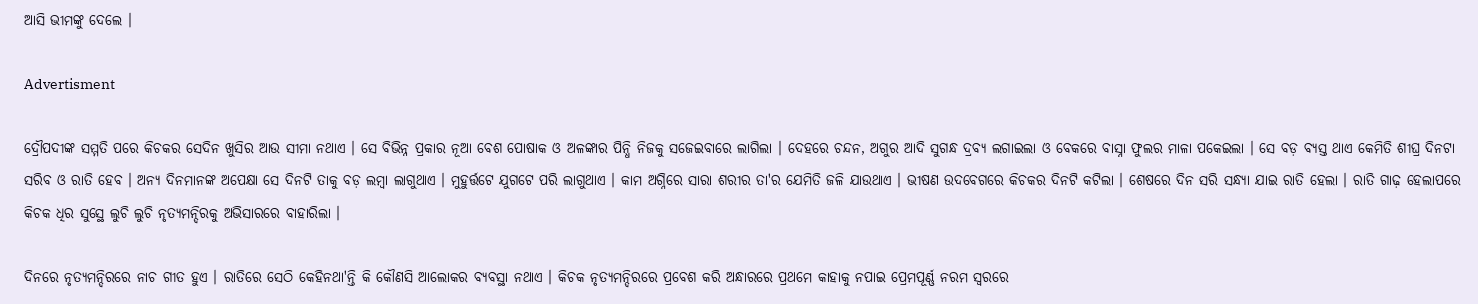ଆସି ଭୀମଙ୍କୁ ଦେଲେ ।

Advertisment

ଦ୍ରୌପଦୀଙ୍କ ସମ୍ମତି ପରେ କିଚକର ସେଦିନ ଖୁସିର ଆଉ ସୀମା ନଥାଏ । ସେ ବିଭିନ୍ନ ପ୍ରକାର ନୂଆ ବେଶ ପୋଷାକ ଓ ଅଳଙ୍କାର ପିନ୍ଧି ନିଜକୁ ସଜେଇବାରେ ଲାଗିଲା । ଦେହରେ ଚନ୍ଦନ, ଅଗୁର ଆଦି ସୁଗନ୍ଧ ଦ୍ରବ୍ୟ ଲଗାଇଲା ଓ ବେକରେ ବାସ୍ନା ଫୁଲର ମାଳା ପକେଇଲା । ସେ ବଡ଼ ବ୍ୟସ୍ତ ଥାଏ କେମିତି ଶୀଘ୍ର ଦିନଟା ସରିବ ଓ ରାତି ହେବ । ଅନ୍ୟ ଦିନମାନଙ୍କ ଅପେକ୍ଷା ସେ ଦିନଟି ତାକୁ ବଡ଼ ଲମ୍ବା ଲାଗୁଥାଏ । ମୁହୁର୍ତ୍ତଟେ ଯୁଗଟେ ପରି ଲାଗୁଥାଏ । କାମ ଅଗ୍ନିରେ ସାରା ଶରୀର ତା'ର ଯେମିତି ଜଳି ଯାଉଥାଏ । ଭୀଷଣ ଉଦବେଗରେ କିଚକର ଦିନଟି କଟିଲା । ଶେଷରେ ଦିନ ସରି ସନ୍ଧ୍ୟା ଯାଇ ରାତି ହେଲା । ରାତି ଗାଢ଼ ହେଲାପରେ କିଚକ ଧିର ସୁସ୍ଥେ ଲୁଚି ଲୁଚି ନୃତ୍ୟମନ୍ଦିରକୁ ଅଭିସାରରେ ବାହାରିଲା ।

ଦିନରେ ନୃତ୍ୟମନ୍ଦିରରେ ନାଚ ଗୀତ ହୁଏ । ରାତିରେ ସେଠି କେହିନଥା'ନ୍ତି କି କୌଣସି ଆଲୋକର ବ୍ୟବସ୍ଥା ନଥାଏ । କିଚକ ନୃତ୍ୟମନ୍ଦିରରେ ପ୍ରବେଶ କରି ଅନ୍ଧାରରେ ପ୍ରଥମେ କାହାକୁ ନପାଇ ପ୍ରେମପୂର୍ଣ୍ଣ ନରମ ସ୍ୱରରେ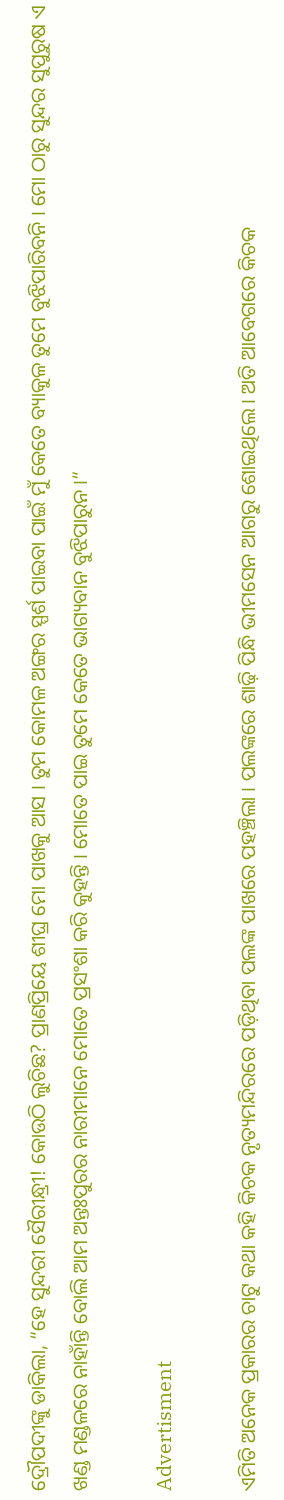ଦ୍ରୌପଦୀଙ୍କୁ ଡାକିଲା, “ହେ ସୁନ୍ଦରୀ ସୈରୀନ୍ଧ୍ରୀ! କୋଉଠି ଲୁଚିଛ? ପ୍ରାଣପ୍ରିୟେ ଶୀଘ୍ର ମୋ ପାଖକୁ ଆସ । ତୁମ କୋମଳ ଅଙ୍ଗର ସ୍ପର୍ଶ ପାଇବା ପାଇଁ ମୁଁ କେତେ ବ୍ୟାକୁଳ ତୁମେ ବୁଝିପାରିବନି । ମୋ ଠାରୁ ସୁନ୍ଦର ସୁପୁରୁଷ ଏ ଖଣ୍ଡ ମଣ୍ଡଳରେ ନାହାଁନ୍ତି ବୋଲି ଆମ ଅନ୍ତଃପୁରର ନାରୀମାନେ ମୋତେ ପ୍ରସଂଶା କରି କୁହନ୍ତି । ମୋତେ ପାଇ ତୁମେ କେତେ ଭାଗ୍ୟବାନ ବୁଝିପାରୁନ ।“

Advertisment

ଏମିତି ଅନେକ ପ୍ରକାରର ଚାଟୁ କଥା କହି କିଚକ ନୃତ୍ୟମନ୍ଦିରରେ ପଡ଼ିଥିବା ପଲଙ୍କ ପାଖରେ ପହଞ୍ଚିଲା । ପଲଙ୍କରେ ଶାଢ଼ି ପିନ୍ଧି ଭୀମସେନ ଆଗରୁ ଶୋଇଥିଲେ । ଅତି ଆବେଗରେ କିଚକ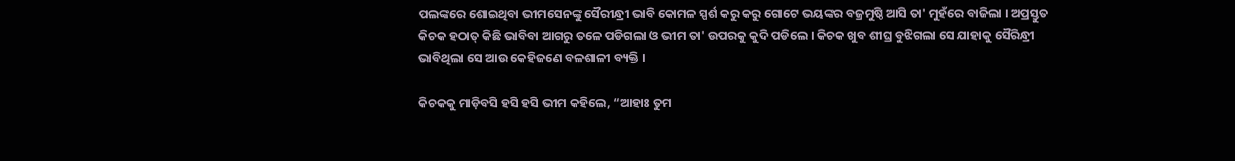ପଲଙ୍କରେ ଶୋଇଥିବା ଭୀମସେନଙ୍କୁ ସୈରୀନ୍ଧ୍ରୀ ଭାବି କୋମଳ ସ୍ପର୍ଶ କରୁ କରୁ ଗୋଟେ ଭୟଙ୍କର ବଜ୍ରମୁଷ୍ଠି ଆସି ତା' ମୁହଁରେ ବାଜିଲା । ଅପ୍ରସ୍ତୁତ କିଚକ ହଠାତ୍ କିଛି ଭାବିବା ଆଗରୁ ତଳେ ପଡିଗଲା ଓ ଭୀମ ତା' ଉପରକୁ କୁଦି ପଡିଲେ । କିଚକ ଖୁବ ଶୀଘ୍ର ବୁଝିଗଲା ସେ ଯାହାକୁ ସୈରିନ୍ଧ୍ରୀ ଭାବିଥିଲା ସେ ଆଉ କେହିଜଣେ ବଳଶାଳୀ ବ୍ୟକ୍ତି ।

କିଚକକୁ ମାଡ଼ିବସି ହସି ହସି ଭୀମ କହିଲେ, “ଆହାଃ ତୁମ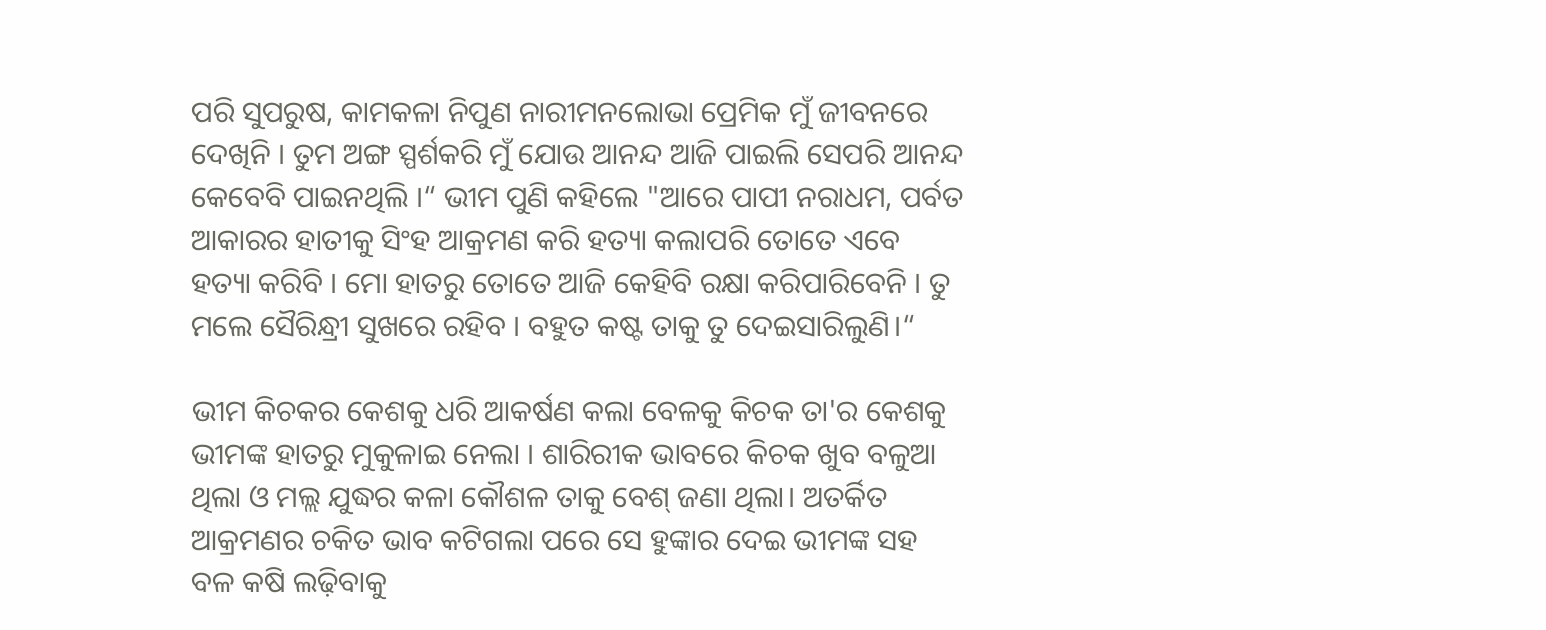ପରି ସୁପରୁଷ, କାମକଳା ନିପୁଣ ନାରୀମନଲୋଭା ପ୍ରେମିକ ମୁଁ ଜୀବନରେ ଦେଖିନି । ତୁମ ଅଙ୍ଗ ସ୍ପର୍ଶକରି ମୁଁ ଯୋଉ ଆନନ୍ଦ ଆଜି ପାଇଲି ସେପରି ଆନନ୍ଦ କେବେବି ପାଇନଥିଲି ।“ ଭୀମ ପୁଣି କହିଲେ "ଆରେ ପାପୀ ନରାଧମ, ପର୍ବତ ଆକାରର ହାତୀକୁ ସିଂହ ଆକ୍ରମଣ କରି ହତ୍ୟା କଲାପରି ତୋତେ ଏବେ ହତ୍ୟା କରିବି । ମୋ ହାତରୁ ତୋତେ ଆଜି କେହିବି ରକ୍ଷା କରିପାରିବେନି । ତୁ ମଲେ ସୈରିନ୍ଧ୍ରୀ ସୁଖରେ ରହିବ । ବହୁତ କଷ୍ଟ ତାକୁ ତୁ ଦେଇସାରିଲୁଣି।“

ଭୀମ କିଚକର କେଶକୁ ଧରି ଆକର୍ଷଣ କଲା ବେଳକୁ କିଚକ ତା'ର କେଶକୁ ଭୀମଙ୍କ ହାତରୁ ମୁକୁଳାଇ ନେଲା । ଶାରିରୀକ ଭାବରେ କିଚକ ଖୁବ ବଳୁଆ ଥିଲା ଓ ମଲ୍ଲ ଯୁଦ୍ଧର କଳା କୌଶଳ ତାକୁ ବେଶ୍ ଜଣା ଥିଲା। ଅତର୍କିତ ଆକ୍ରମଣର ଚକିତ ଭାବ କଟିଗଲା ପରେ ସେ ହୁଙ୍କାର ଦେଇ ଭୀମଙ୍କ ସହ ବଳ କଷି ଲଢ଼ିବାକୁ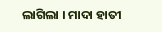ଲାଗିଲା । ମାଦା ହାତୀ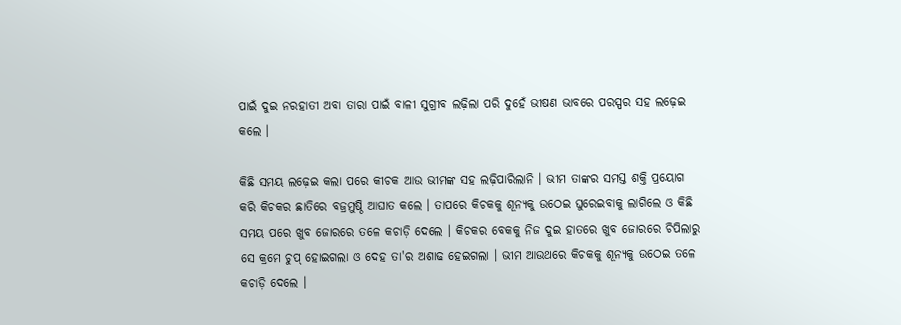ପାଇଁ ଦୁଇ ନରହାତୀ ଅବା ତାରା ପାଇଁ ବାଳୀ ସୁଗ୍ରୀବ ଲଢ଼ିଲା ପରି ଦୁହେଁ ଭୀଷଣ ଭାବରେ ପରସ୍ପର ସହ ଲଢ଼େଇ କଲେ ।

କିଛି ସମୟ ଲଢ଼େଇ କଲା ପରେ କୀଚକ ଆଉ ଭୀମଙ୍କ ସହ ଲଢ଼ିପାରିଲାନି । ଭୀମ ତାଙ୍କର ସମସ୍ତ ଶକ୍ତି ପ୍ରୟୋଗ କରି କିଚକର ଛାତିରେ ବଜ୍ରମୁଷ୍ଠି ଆଘାତ କଲେ । ତାପରେ କିଚକକୁ ଶୂନ୍ୟକୁ ଉଠେଇ ଘୁରେଇବାକୁ ଲାଗିଲେ ଓ କିଛି ସମୟ ପରେ ଖୁବ ଜୋରରେ ତଳେ କଚାଡ଼ି ଦେଲେ । କିଚକର ବେକକୁ ନିଜ ଦୁଇ ହାତରେ ଖୁବ ଜୋରରେ ଚିପିଲାରୁ ସେ କ୍ରମେ ଚୁପ୍ ହୋଇଗଲା ଓ ଦେହ ତା'ର ଅଶାଢ ହେଇଗଲା । ଭୀମ ଆଉଥରେ କିଚକକୁ ଶୂନ୍ୟକୁ ଉଠେଇ ତଳେ କଚାଡ଼ି ଦେଲେ ।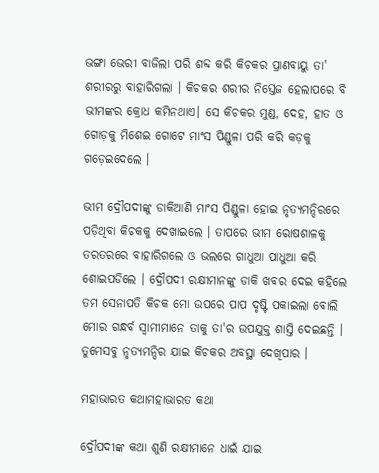ଭଙ୍ଗା ଭେରୀ ବାଜିଲା ପରି ଶବ୍ଦ କରି କିଚକର ପ୍ରାଣବାୟୁ ତା' ଶରୀରରୁ ବାହାରିଗଲା । କିଚକର ଶରୀର ନିସ୍ତେଜ ହେଲାପରେ ବି ଭୀମଙ୍କର କ୍ରୋଧ କମିନଥାଏ। ସେ କିଚକର ମୁଣ୍ଡ, ଦେହ, ହାତ ଓ ଗୋଡ଼କୁ ମିଶେଇ ଗୋଟେ ମାଂସ ପିଣ୍ଡୁଳା ପରି କରି କଡ଼କୁ ଗଡ଼େଇଦେଲେ ।

ଭୀମ ଦ୍ରୌପଦୀଙ୍କୁ ଡାକିଆଣି ମାଂସ ପିଣ୍ଡୁଳା ହୋଇ ନୃତ୍ୟମନ୍ଦିରରେ ପଡ଼ିଥିବା କିଚକକୁ ଦେଖାଇଲେ । ତାପରେ ଭୀମ ରୋଷଶାଳକୁ ତରତରରେ ବାହାରିଗଲେ ଓ ଭଲରେ ଗାଧୁଆ ପାଧୁଆ କରି ଶୋଇପଡିଲେ । ଦ୍ରୌପଦୀ ରକ୍ଷୀମାନଙ୍କୁ ଡାକି ଖବର ଦେଇ କହିଲେ ତମ ସେନାପତି କିଚକ ମୋ ଉପରେ ପାପ ଦୃଷ୍ଟି ପକାଇଲା ବୋଲି ମୋର ଗନ୍ଧର୍ବ ସ୍ୱାମୀମାନେ ତାକୁ ତା'ର ଉପଯୁକ୍ତ ଶାସ୍ତି ଦେଇଛନ୍ତି । ତୁମେସବୁ ନୃତ୍ୟମନ୍ଦିର ଯାଇ କିଚକର ଅବସ୍ଥା ଦେଖିପାର ।

ମହାଭାରତ କଥାମହାଭାରତ କଥା

ଦ୍ରୌପଦୀଙ୍କ କଥା ଶୁଣି ରକ୍ଷୀମାନେ ଧାଇଁ ଯାଇ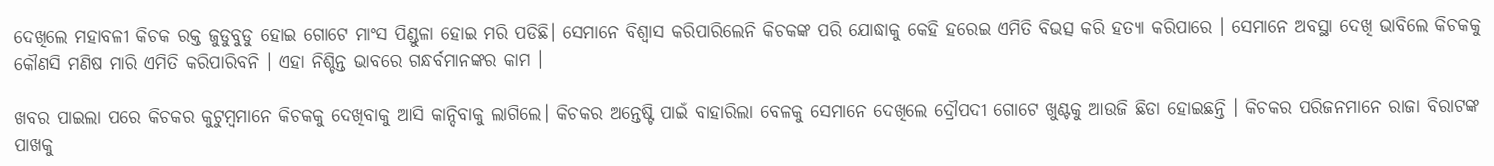ଦେଖିଲେ ମହାବଳୀ କିଚକ ରକ୍ତ ଜୁଡୁବୁଡୁ ହୋଇ ଗୋଟେ ମାଂସ ପିଣ୍ଡୁଳା ହୋଇ ମରି ପଡିଛି। ସେମାନେ ବିଶ୍ୱାସ କରିପାରିଲେନି କିଚକଙ୍କ ପରି ଯୋଦ୍ଧାକୁ କେହି ହରେଇ ଏମିତି ବିଭତ୍ସ କରି ହତ୍ୟା କରିପାରେ । ସେମାନେ ଅବସ୍ଥା ଦେଖି ଭାବିଲେ କିଚକକୁ କୌଣସି ମଣିଷ ମାରି ଏମିତି କରିପାରିବନି । ଏହା ନିଶ୍ଚିନ୍ତ ଭାବରେ ଗନ୍ଧର୍ବମାନଙ୍କର କାମ ।

ଖବର ପାଇଲା ପରେ କିଚକର କୁଟୁମ୍ବମାନେ କିଚକକୁ ଦେଖିବାକୁ ଆସି କାନ୍ଦିବାକୁ ଲାଗିଲେ। କିଚକର ଅନ୍ତେଷ୍ଟି ପାଇଁ ବାହାରିଲା ବେଳକୁ ସେମାନେ ଦେଖିଲେ ଦ୍ରୌପଦୀ ଗୋଟେ ଖୁଣ୍ଟକୁ ଆଉଜି ଛିଡା ହୋଇଛନ୍ତି । କିଚକର ପରିଜନମାନେ ରାଜା ବିରାଟଙ୍କ ପାଖକୁ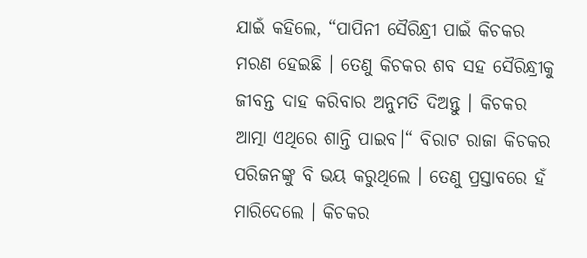ଯାଇଁ କହିଲେ, “ପାପିନୀ ସୈରିନ୍ଧ୍ରୀ ପାଇଁ କିଚକର ମରଣ ହେଇଛି । ତେଣୁ କିଚକର ଶବ ସହ ସୈରିନ୍ଧ୍ରୀକୁ ଜୀବନ୍ତ ଦାହ କରିବାର ଅନୁମତି ଦିଅନ୍ତୁ । କିଚକର ଆତ୍ମା ଏଥିରେ ଶାନ୍ତି ପାଇବ।“ ବିରାଟ ରାଜା କିଚକର ପରିଜନଙ୍କୁ ବି ଭୟ କରୁଥିଲେ । ତେଣୁ ପ୍ରସ୍ତାବରେ ହଁ ମାରିଦେଲେ । କିଚକର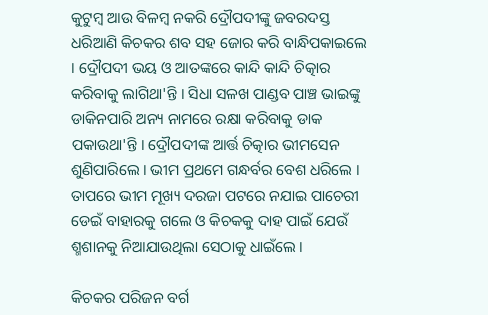କୁଟୁମ୍ବ ଆଉ ବିଳମ୍ବ ନକରି ଦ୍ରୌପଦୀଙ୍କୁ ଜବରଦସ୍ତ ଧରିଆଣି କିଚକର ଶବ ସହ ଜୋର କରି ବାନ୍ଧିପକାଇଲେ । ଦ୍ରୌପଦୀ ଭୟ ଓ ଆତଙ୍କରେ କାନ୍ଦି କାନ୍ଦି ଚିତ୍କାର କରିବାକୁ ଲାଗିଥା'ନ୍ତି । ସିଧା ସଳଖ ପାଣ୍ଡବ ପାଞ୍ଚ ଭାଇଙ୍କୁ ଡାକିନପାରି ଅନ୍ୟ ନାମରେ ରକ୍ଷା କରିବାକୁ ଡାକ ପକାଉଥା'ନ୍ତି । ଦ୍ରୌପଦୀଙ୍କ ଆର୍ତ୍ତ ଚିତ୍କାର ଭୀମସେନ ଶୁଣିପାରିଲେ । ଭୀମ ପ୍ରଥମେ ଗନ୍ଧର୍ବର ବେଶ ଧରିଲେ । ତାପରେ ଭୀମ ମୂଖ୍ୟ ଦରଜା ପଟରେ ନଯାଇ ପାଚେରୀ ଡେଇଁ ବାହାରକୁ ଗଲେ ଓ କିଚକକୁ ଦାହ ପାଇଁ ଯେଉଁ ଶ୍ମଶାନକୁ ନିଆଯାଉଥିଲା ସେଠାକୁ ଧାଇଁଲେ ।

କିଚକର ପରିଜନ ବର୍ଗ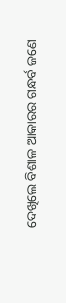ଦେଖିଲେ ବିଶାଳ ଆକାରର ଗନ୍ଧର୍ବ ଜଣେ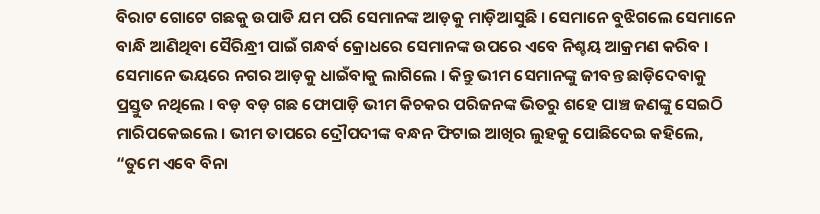ବିରାଟ ଗୋଟେ ଗଛକୁ ଉପାଡି ଯମ ପରି ସେମାନଙ୍କ ଆଡ଼କୁ ମାଡ଼ିଆସୁଛି । ସେମାନେ ବୁଝିଗଲେ ସେମାନେ ବାନ୍ଧି ଆଣିଥିବା ସୈରିନ୍ଧ୍ରୀ ପାଇଁ ଗନ୍ଧର୍ବ କ୍ରୋଧରେ ସେମାନଙ୍କ ଉପରେ ଏବେ ନିଶ୍ଚୟ ଆକ୍ରମଣ କରିବ । ସେମାନେ ଭୟରେ ନଗର ଆଡ଼କୁ ଧାଇଁବାକୁ ଲାଗିଲେ । କିନ୍ତୁ ଭୀମ ସେମାନଙ୍କୁ ଜୀବନ୍ତ ଛାଡ଼ିଦେବାକୁ ପ୍ରସ୍ତୁତ ନଥିଲେ । ବଡ଼ ବଡ଼ ଗଛ ଫୋପାଡ଼ି ଭୀମ କିଚକର ପରିଜନଙ୍କ ଭିତରୁ ଶହେ ପାଞ୍ଚ ଜଣଙ୍କୁ ସେଇଠି ମାରିପକେଇଲେ । ଭୀମ ତାପରେ ଦ୍ରୌପଦୀଙ୍କ ବନ୍ଧନ ଫିଟାଇ ଆଖିର ଲୁହକୁ ପୋଛିଦେଇ କହିଲେ, “ତୁମେ ଏବେ ବିନା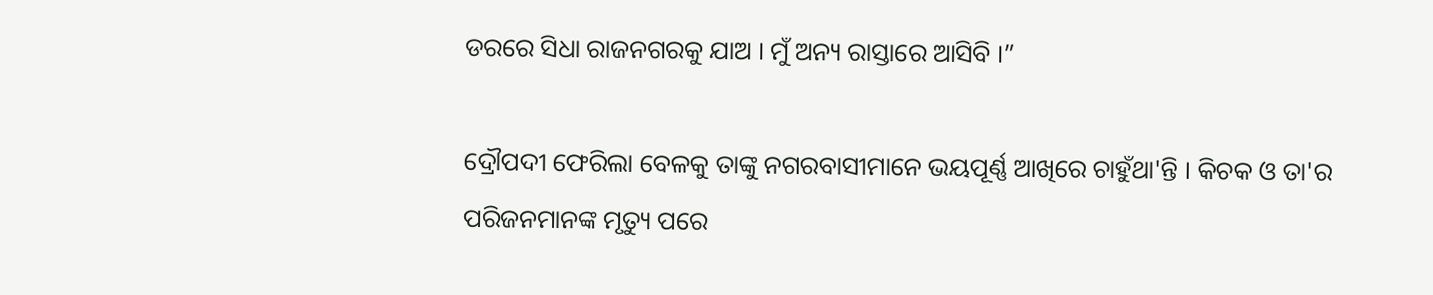ଡରରେ ସିଧା ରାଜନଗରକୁ ଯାଅ । ମୁଁ ଅନ୍ୟ ରାସ୍ତାରେ ଆସିବି ।”

ଦ୍ରୌପଦୀ ଫେରିଲା ବେଳକୁ ତାଙ୍କୁ ନଗରବାସୀମାନେ ଭୟପୂର୍ଣ୍ଣ ଆଖିରେ ଚାହୁଁଥା'ନ୍ତି । କିଚକ ଓ ତା'ର ପରିଜନମାନଙ୍କ ମୃତ୍ୟୁ ପରେ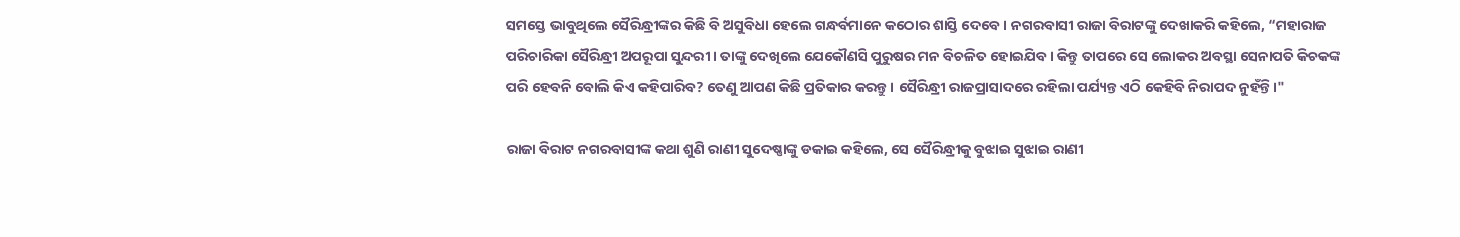ସମସ୍ତେ ଭାବୁଥିଲେ ସୈରିନ୍ଧ୍ରୀଙ୍କର କିଛି ବି ଅସୁବିଧା ହେଲେ ଗନ୍ଧର୍ବମାନେ କଠୋର ଶାସ୍ତି ଦେବେ । ନଗରବାସୀ ରାଜା ବିରାଟଙ୍କୁ ଦେଖାକରି କହିଲେ, “ମହାରାଜ ପରିଚାରିକା ସୈରିନ୍ଧ୍ରୀ ଅପରୂପା ସୁନ୍ଦରୀ । ତାଙ୍କୁ ଦେଖିଲେ ଯେକୌଣସି ପୁରୁଷର ମନ ବିଚଳିତ ହୋଇଯିବ । କିନ୍ତୁ ତାପରେ ସେ ଲୋକର ଅବସ୍ଥା ସେନାପତି କିଚକଙ୍କ ପରି ହେବନି ବୋଲି କିଏ କହିପାରିବ? ତେଣୁ ଆପଣ କିଛି ପ୍ରତିକାର କରନ୍ତୁ । ସୈରିନ୍ଧ୍ରୀ ରାଜପ୍ରାସାଦରେ ରହିଲା ପର୍ଯ୍ୟନ୍ତ ଏଠି କେହିବି ନିରାପଦ ନୁହଁନ୍ତି।"

ରାଜା ବିରାଟ ନଗରବାସୀଙ୍କ କଥା ଶୁଣି ରାଣୀ ସୁଦେଷ୍ଣାଙ୍କୁ ଡକାଇ କହିଲେ, ସେ ସୈରିନ୍ଧ୍ରୀକୁ ବୁଝାଇ ସୁଝାଇ ରାଣୀ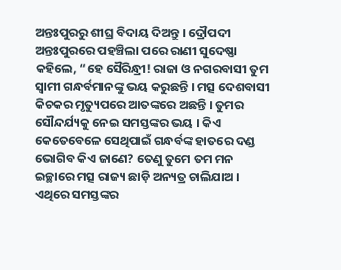ଅନ୍ତଃପୁରରୁ ଶୀଘ୍ର ବିଦାୟ ଦିଅନ୍ତୁ । ଦ୍ରୌପଦୀ ଅନ୍ତଃପୁରରେ ପହଞ୍ଚିଲା ପରେ ରାଣୀ ସୁଦେଷ୍ଣା କହିଲେ, “ହେ ସୈରିନ୍ଧ୍ରୀ! ରାଜା ଓ ନଗରବାସୀ ତୁମ ସ୍ଵାମୀ ଗନ୍ଧର୍ବମାନଙ୍କୁ ଭୟ କରୁଛନ୍ତି । ମତ୍ସ ଦେଶବାସୀ କିଚକର ମୃତ୍ୟୁପରେ ଆତଙ୍କରେ ଅଛନ୍ତି । ତୁମର ସୌନ୍ଦର୍ଯ୍ୟକୁ ନେଇ ସମସ୍ତଙ୍କର ଭୟ । କିଏ କେତେବେଳେ ସେଥିପାଇଁ ଗନ୍ଧର୍ବଙ୍କ ହାତରେ ଦଣ୍ଡ ଭୋଗିବ କିଏ ଜାଣେ? ତେଣୁ ତୁମେ ତମ ମନ ଇଚ୍ଛାରେ ମତ୍ସ ରାଜ୍ୟ ଛାଡ଼ି ଅନ୍ୟତ୍ର ଚାଲିଯାଅ । ଏଥିରେ ସମସ୍ତଙ୍କର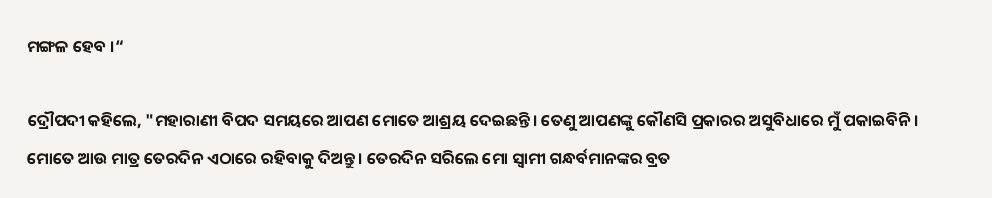ମଙ୍ଗଳ ହେବ ।“

ଦ୍ରୌପଦୀ କହିଲେ, "ମହାରାଣୀ ବିପଦ ସମୟରେ ଆପଣ ମୋତେ ଆଶ୍ରୟ ଦେଇଛନ୍ତି। ତେଣୁ ଆପଣଙ୍କୁ କୌଣସି ପ୍ରକାରର ଅସୁବିଧାରେ ମୁଁ ପକାଇବିନି । ମୋତେ ଆଉ ମାତ୍ର ତେରଦିନ ଏଠାରେ ରହିବାକୁ ଦିଅନ୍ତୁ । ତେରଦିନ ସରିଲେ ମୋ ସ୍ୱାମୀ ଗନ୍ଧର୍ବମାନଙ୍କର ବ୍ରତ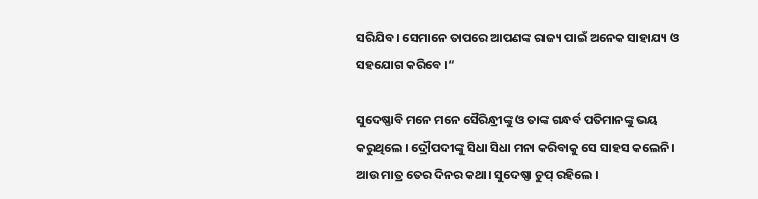ସରିଯିବ। ସେମାନେ ତାପରେ ଆପଣଙ୍କ ରାଜ୍ୟ ପାଇଁ ଅନେକ ସାହାଯ୍ୟ ଓ ସହଯୋଗ କରିବେ ।“

ସୁଦେଷ୍ଣାବି ମନେ ମନେ ସୈରିନ୍ଧ୍ରୀଙ୍କୁ ଓ ତାଙ୍କ ଗନ୍ଧର୍ବ ପତିମାନଙ୍କୁ ଭୟ କରୁଥିଲେ । ଦ୍ରୌପଦୀଙ୍କୁ ସିଧା ସିଧା ମନା କରିବାକୁ ସେ ସାହସ କଲେନି। ଆଉ ମାତ୍ର ତେର ଦିନର କଥା। ସୁଦେଷ୍ଣା ଚୁପ୍ ରହିଲେ ।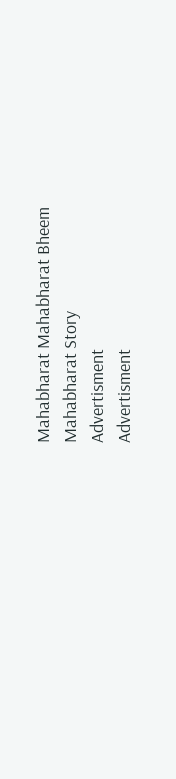Mahabharat Mahabharat Bheem Mahabharat Story
Advertisment
Advertisment